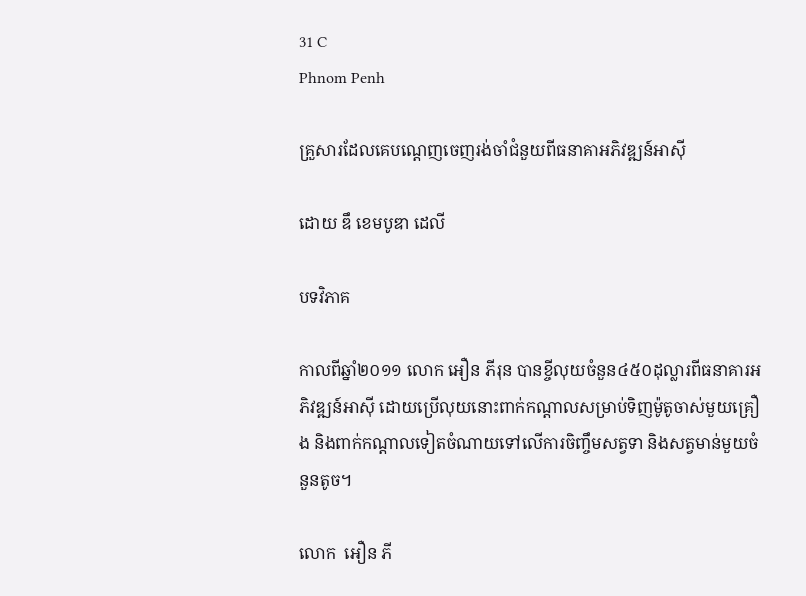31 C
Phnom Penh

គ្រួសារដែលគេបណ្តេញចេញរង់ចាំជំនួយពីធនាគាអភិវឌ្ឍន៍អាសុី

ដោយ ឌឹ ខេមបូឌា ដេលី

បទវិភាគ

កាលពីឆ្នាំ២០១១ លោក អឿន ភីរុន បានខ្ចីលុយចំនួន៤៥០ដុល្លារពីធនាគារអភិវឌ្ឍន៍អាស៊ី ដោយប្រើលុយនោះពាក់កណ្តាលសម្រាប់ទិញម៉ូតូចាស់មួយគ្រឿង និងពាក់កណ្តាលទៀតចំណាយទៅលើការចិញ្ចឹមសត្វទា និងសត្វមាន់មួយចំនួនតូច។

លោក  អឿន ភី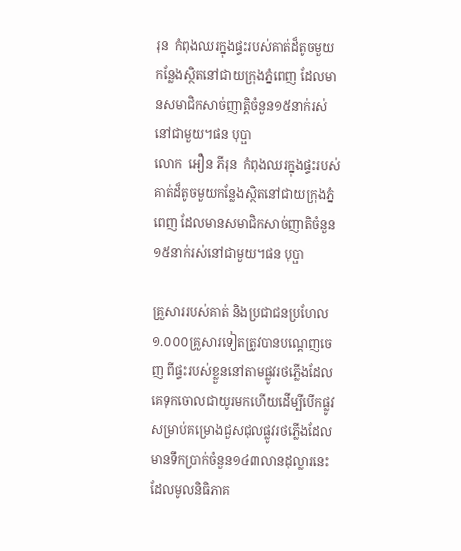រុន  កំពុងឈរក្នុងផ្ទះរបស់គាត់ដ៏តូចមួយកន្លែងស្ថិតនៅជាយក្រុងភ្នំពេញ ដែលមានសមាជិកសាច់ញាត្តិចំនួន១៥នាក់រស់នៅជាមួយ។ផន បុប្ផា
លោក  អឿន ភីរុន  កំពុងឈរក្នុងផ្ទះរបស់គាត់ដ៏តូចមួយកន្លែងស្ថិតនៅជាយក្រុងភ្នំពេញ ដែលមានសមាជិកសាច់ញាតិចំនួន១៥នាក់រស់នៅជាមួយ។ផន បុប្ផា

គ្រួសាររបស់គាត់ និងប្រជាជនប្រហែល១.០០០គ្រួសារទៀតត្រូវបានបណ្តេញចេញ ពីផ្ទះរបស់ខ្លួននៅតាមផ្លូវរថភ្លើងដែលគេទុកចោលជាយូរមកហើយដើម្បីបើកផ្លូវសម្រាប់គម្រោងជួសជុលផ្លូវរថភ្លើងដែលមានទឹកប្រាក់ចំនួន១៤៣លានដុល្លារនេះ ដែលមូលនិធិភាគ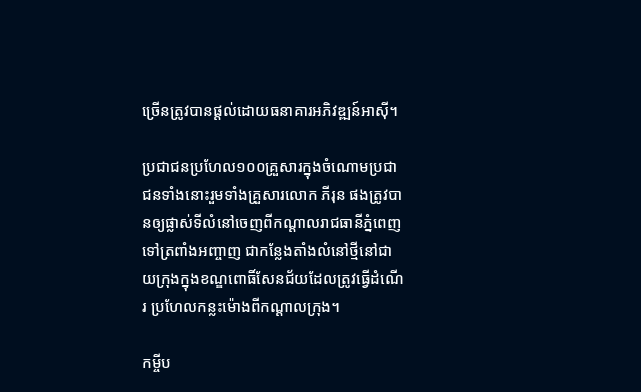ច្រើនត្រូវបានផ្តល់ដោយធនាគារអភិវឌ្ឍន៍អាស៊ី។

ប្រជាជនប្រហែល១០០គ្រួសារក្នុងចំណោមប្រជាជនទាំងនោះរួមទាំងគ្រួសារលោក ភីរុន ផងត្រូវបានឲ្យផ្លាស់ទីលំនៅចេញពីកណ្តាលរាជធានីភ្នំពេញទៅត្រពាំងអញ្ចាញ ជាកន្លែងតាំងលំនៅថ្មីនៅជាយក្រុងក្នុងខណ្ឌពោធិ៍សែនជ័យដែលត្រូវធ្វើដំណើរ ប្រហែលកន្លះម៉ោងពីកណ្តាលក្រុង។

កម្ចីប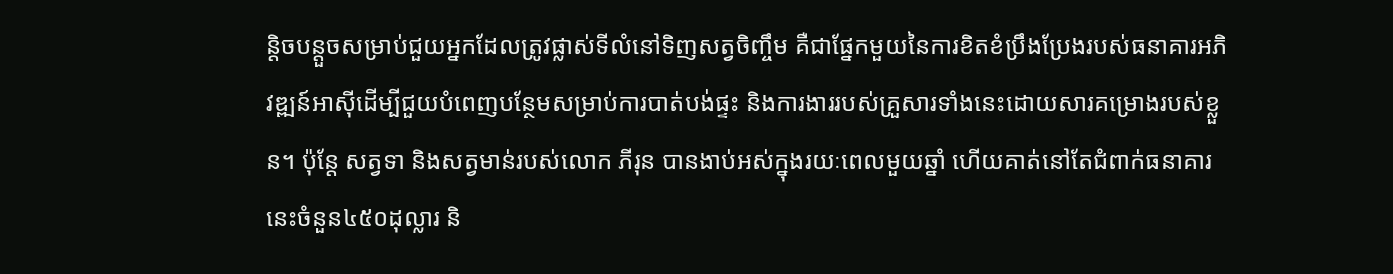ន្តិចបន្តួចសម្រាប់ជួយអ្នកដែលត្រូវផ្លាស់ទីលំនៅទិញសត្វចិញ្ចឹម គឺជាផ្នែកមួយនៃការខិតខំប្រឹងប្រែងរបស់ធនាគារអភិវឌ្ឍន៍អាស៊ីដើម្បីជួយបំពេញបន្ថែមសម្រាប់ការបាត់បង់ផ្ទះ និងការងាររបស់គ្រួសារទាំងនេះដោយសារគម្រោងរបស់ខ្លួន។ ប៉ុន្តែ សត្វទា និងសត្វមាន់របស់លោក ភីរុន បានងាប់អស់ក្នុងរយៈពេលមួយឆ្នាំ ហើយគាត់នៅតែជំពាក់ធនាគារនេះចំនួន៤៥០ដុល្លារ និ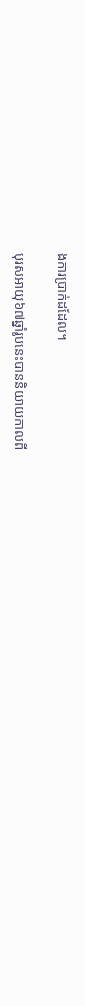ងការប្រាក់ដដែល។

បុរសអាយុ៦៧ឆ្នាំរូបនេះបាននិយាយកាលពី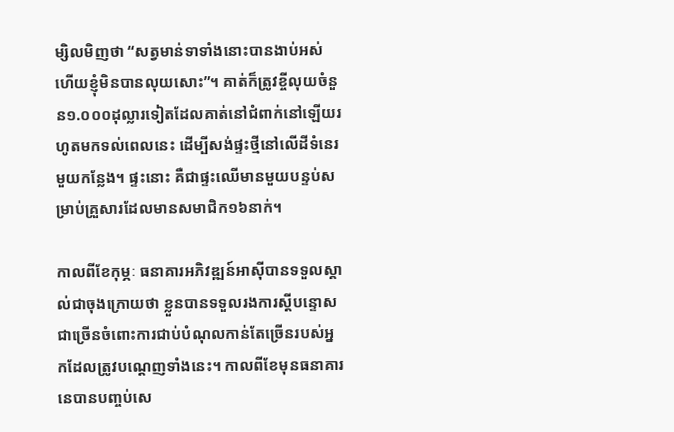ម្សិលមិញថា “សត្វមាន់ទាទាំងនោះបានងាប់អស់ ហើយខ្ញុំមិនបានលុយសោះ”។ គាត់ក៏ត្រូវខ្ចីលុយចំនួន១.០០០ដុល្លារទៀតដែលគាត់នៅជំពាក់នៅឡើយរហូតមកទល់ពេលនេះ ដើម្បីសង់ផ្ទះថ្មីនៅលើដីទំនេរមួយកន្លែង។ ផ្ទះនោះ គឺជាផ្ទះឈើមានមួយបន្ទប់សម្រាប់គ្រួសារដែលមានសមាជិក១៦នាក់។

កាលពីខែកុម្ភៈ ធនាគារអភិវឌ្ឍន៍អាស៊ីបានទទួលស្គាល់ជាចុងក្រោយថា ខ្លួនបានទទួលរងការស្តីបន្ទោសជាច្រើនចំពោះការជាប់បំណុលកាន់តែច្រើនរបស់អ្នកដែលត្រូវបណ្តេញទាំងនេះ។ កាលពីខែមុនធនាគារនេបានបញ្ចប់សេ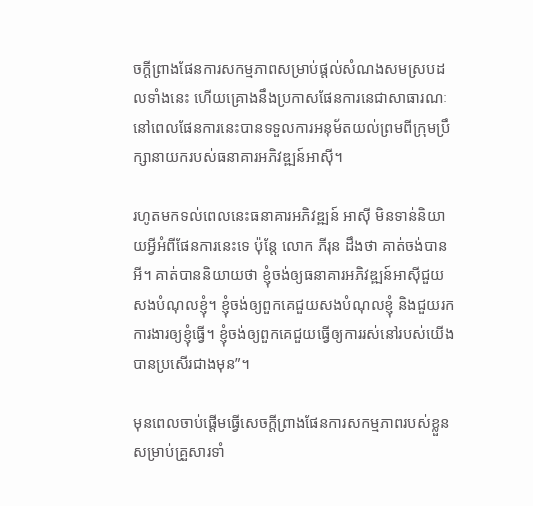ចក្តីព្រាងផែនការសកម្មភាពសម្រាប់ផ្តល់សំណងសមស្របដលទាំងនេះ ហើយគ្រោងនឹងប្រកាសផែនការនេជាសាធារណៈ នៅពេលផែនការនេះបានទទួលការអនុម័តយល់ព្រមពីក្រុមប្រឹក្សានាយករបស់ធនាគារអភិវឌ្ឍន៍អាស៊ី។

រហូតមកទល់ពេលនេះធនាគារអភិវឌ្ឍន៍ អាស៊ី មិនទាន់និយាយអ្វីអំពីផែនការនេះទេ ប៉ុន្តែ លោក ភីរុន ដឹងថា គាត់ចង់បានអី។ គាត់បាននិយាយថា ខ្ញុំចង់ឲ្យធនាគារអភិវឌ្ឍន៍អាស៊ីជួយសងបំណុលខ្ញុំ។ ខ្ញុំចង់ឲ្យពួកគេជួយសងបំណុលខ្ញុំ និងជួយរកការងារឲ្យខ្ញុំធ្វើ។ ខ្ញុំចង់ឲ្យពួកគេជួយធ្វើឲ្យការរស់នៅរបស់យើងបានប្រសើរជាងមុន”។

មុនពេលចាប់ផ្តើមធ្វើសេចក្តីព្រាងផែនការសកម្មភាពរបស់ខ្លួនសម្រាប់គ្រួសារទាំ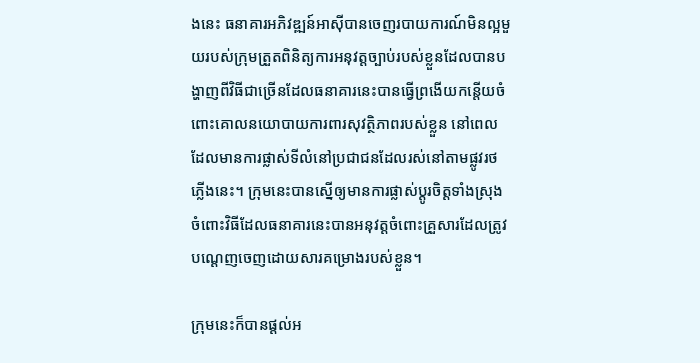ងនេះ ធនាគារអភិវឌ្ឍន៍អាស៊ីបានចេញរបាយការណ៍មិនល្អមួយរបស់ក្រុមត្រួតពិនិត្យការអនុវត្តច្បាប់របស់ខ្លួនដែលបានបង្ហាញពីវិធីជាច្រើនដែលធនាគារនេះបានធ្វើព្រងើយកន្តើយចំពោះគោលនយោបាយការពារសុវត្ថិភាពរបស់ខ្លួន នៅពេលដែលមានការផ្លាស់ទីលំនៅប្រជាជនដែលរស់នៅតាមផ្លូវរថភ្លើងនេះ។ ក្រុមនេះបានស្នើឲ្យមានការផ្លាស់ប្តូរចិត្តទាំងស្រុងចំពោះវិធីដែលធនាគារនេះបានអនុវត្តចំពោះគ្រួសារដែលត្រូវបណ្តេញចេញដោយសារគម្រោងរបស់ខ្លួន។

ក្រុមនេះក៏បានផ្តល់អ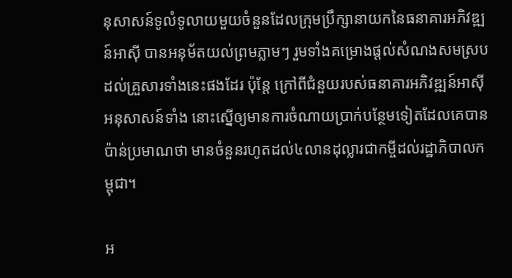នុសាសន៍ទូលំទូលាយមួយចំនួនដែលក្រុមប្រឹក្សានាយកនៃធនាគារអភិវឌ្ឍន៍អាស៊ី បានអនុម័តយល់ព្រមភ្លាមៗ រួមទាំងគម្រោងផ្តល់សំណងសមស្របដល់គ្រួសារទាំងនេះផងដែរ ប៉ុន្តែ ក្រៅពីជំនួយរបស់ធនាគារអភិវឌ្ឍន៍អាស៊ី អនុសាសន៍ទាំង នោះស្នើឲ្យមានការចំណាយប្រាក់បន្ថែមទៀតដែលគេបានប៉ាន់ប្រមាណថា មានចំនួនរហូតដល់៤លានដុល្លារជាកម្ចីដល់រដ្ឋាភិបាលកម្ពុជា។

អ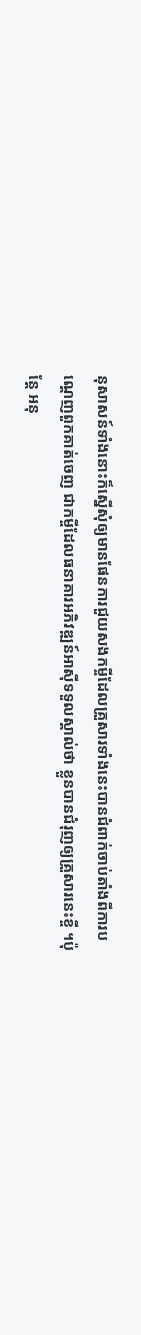នុសាសន៍ទាំងនោះក៏ស្នើសុំឲ្យមានផែនការជួយសងកម្ចីដែលគ្រួសារទាំងនេះបានជំពាក់ចាប់តាំងពីការបណ្តេញពួកគាត់ចេញ ជាកម្ចីដែលធនាគារអភិវឌ្ឍន៍អាស៊ីទទួលស្គាល់ថា ខ្លួនបានជំរុញឲ្យគ្រួសារនេះខ្ចី ។ប៉ុន្តែ អនុ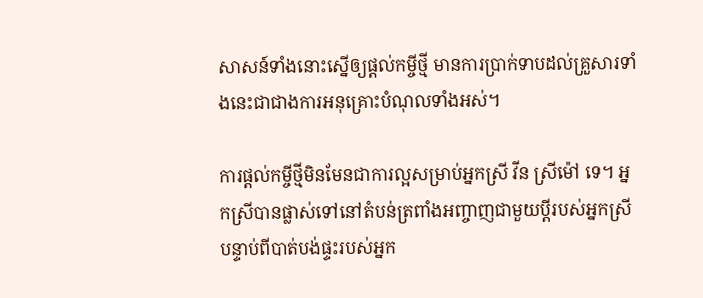សាសន៍ទាំងនោះស្នើឲ្យផ្តល់កម្ចីថ្មី មានការប្រាក់ទាបដល់គ្រួសារទាំងនេះជាជាងការអនុគ្រោះបំណុលទាំងអស់។

ការផ្តល់កម្ចីថ្មីមិនមែនជាការល្អសម្រាប់អ្នកស្រី វីន ស្រីម៉ៅ ទេ។ អ្នកស្រីបានផ្លាស់ទៅនៅតំបន់ត្រពាំងអញ្ចាញជាមួយប្តីរបស់អ្នកស្រី បន្ទាប់ពីបាត់បង់ផ្ទះរបស់អ្នក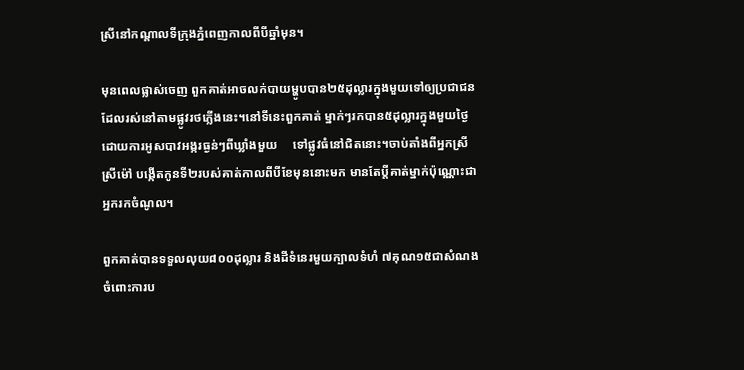ស្រីនៅកណ្តាលទីក្រុងភ្នំពេញកាលពីបីឆ្នាំមុន។

មុនពេលផ្លាស់ចេញ ពួកគាត់អាចលក់បាយម្ហូបបាន២៥ដុល្លារក្នុងមួយទៅឲ្យប្រជាជនដែលរស់នៅតាមផ្លូវរថភ្លើងនេះ។នៅទីនេះពួកគាត់ ម្នាក់ៗរកបាន៥ដុល្លារក្នុងមួយថ្ងៃ ដោយការអូសបាវអង្ករធ្ងន់ៗពីឃ្លាំងមួយ     ទៅផ្លូវធំនៅជិតនោះ។ចាប់តាំងពីអ្នកស្រី ស្រីម៉ៅ បង្កើតកូនទី២របស់គាត់កាលពីបីខែមុននោះមក មានតែប្តីគាត់ម្នាក់ប៉ុណ្ណោះជាអ្នករកចំណូល។

ពួកគាត់បានទទួលលុយ៨០០ដុល្លារ និងដីទំនេរមួយក្បាលទំហំ ៧គុណ១៥ជាសំណងចំពោះការប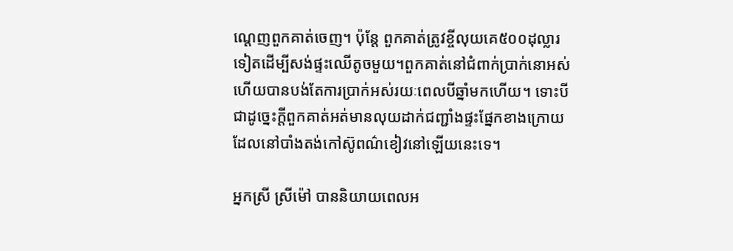ណ្តេញពួកគាត់ចេញ។ ប៉ុន្តែ ពួកគាត់ត្រូវខ្ចីលុយគេ៥០០ដុល្លារទៀតដើម្បីសង់ផ្ទះឈើតូចមួយ។ពួកគាត់នៅជំពាក់ប្រាក់នោអស់ ហើយបានបង់តែការប្រាក់អស់រយៈពេលបីឆ្នាំមកហើយ។ ទោះបីជាដូច្នេះក្តីពួកគាត់អត់មានលុយដាក់ជញ្ជាំងផ្ទះផ្នែកខាងក្រោយដែលនៅបាំងតង់កៅស៊ូពណ៌ខៀវនៅឡើយនេះទេ។

អ្នកស្រី ស្រីម៉ៅ បាននិយាយពេលអ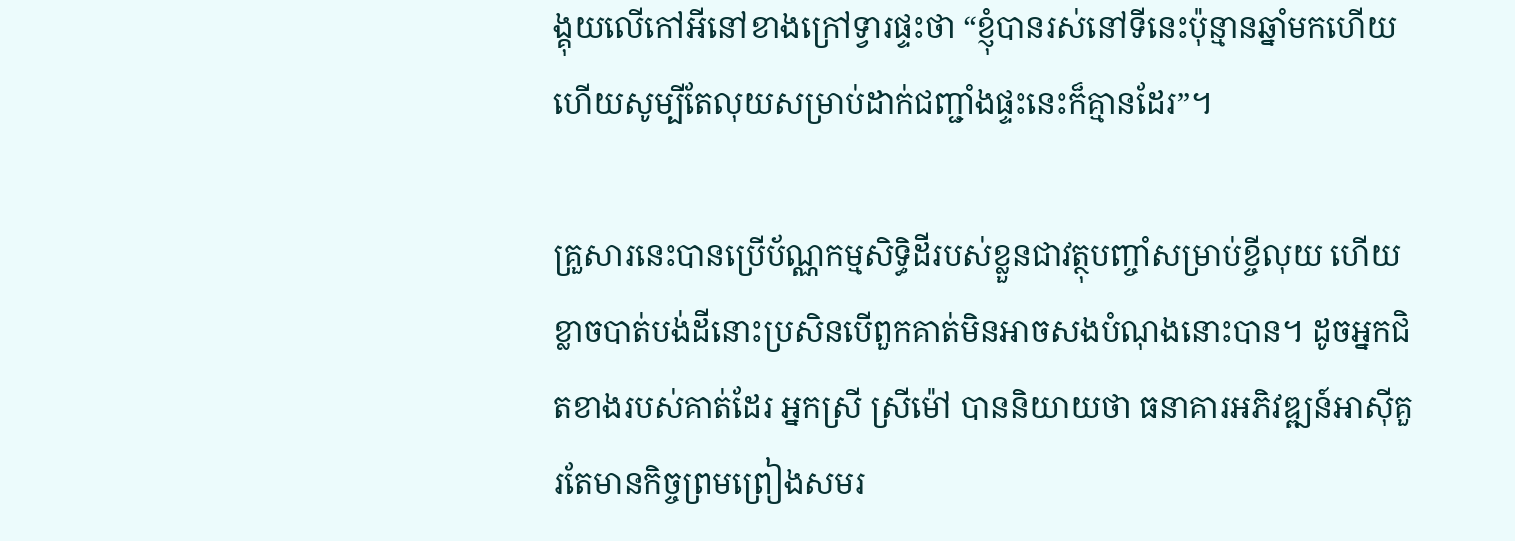ង្គុយលើកៅអីនៅខាងក្រៅទ្វារផ្ទះថា “ខ្ញុំបានរស់នៅទីនេះប៉ុន្មានឆ្នាំមកហើយ ហើយសូម្បីតែលុយសម្រាប់ដាក់ជញ្ជាំងផ្ទះនេះក៏គ្មានដែរ”។

គ្រួសារនេះបានប្រើប័ណ្ណកម្មសិទ្ធិដីរបស់ខ្លួនជាវត្ថុបញ្ចាំសម្រាប់ខ្ចីលុយ ហើយខ្លាចបាត់បង់ដីនោះប្រសិនបើពួកគាត់មិនអាចសងបំណុងនោះបាន។ ដូចអ្នកជិតខាងរបស់គាត់ដែរ អ្នកស្រី ស្រីម៉ៅ បាននិយាយថា ធនាគារអភិវឌ្ឍន៍អាស៊ីគួរតែមានកិច្ចព្រមព្រៀងសមរ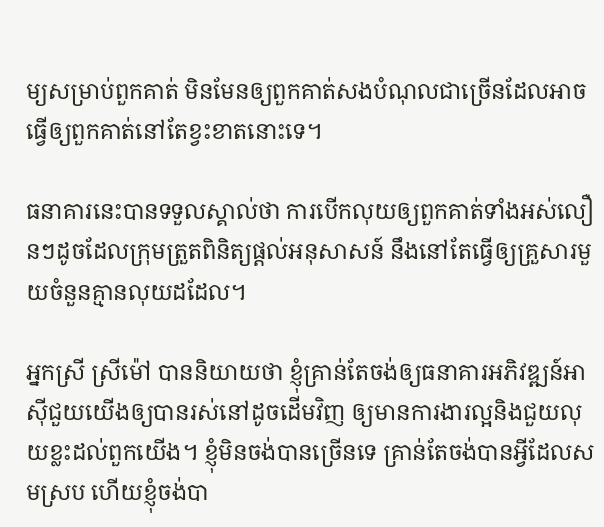ម្យសម្រាប់ពួកគាត់ មិនមែនឲ្យពួកគាត់សងបំណុលជាច្រើនដែលអាចធ្វើឲ្យពួកគាត់នៅតែខ្វះខាតនោះទេ។

ធនាគារនេះបានទទួលស្គាល់ថា ការបើកលុយឲ្យពួកគាត់ទាំងអស់លឿនៗដូចដែលក្រុមត្រួតពិនិត្យផ្តល់អនុសាសន៍ នឹងនៅតែធ្វើឲ្យគ្រួសារមួយចំនួនគ្មានលុយដដែល។

អ្នកស្រី ស្រីម៉ៅ បាននិយាយថា ខ្ញុំគ្រាន់តែចង់ឲ្យធនាគារអភិវឌ្ឍន៍អាស៊ីជួយយើងឲ្យបានរស់នៅដូចដើមវិញ ឲ្យមានការងារល្អនិងជួយលុយខ្លះដល់ពួកយើង។ ខ្ញុំមិនចង់បានច្រើនទេ គ្រាន់តែចង់បានអ្វីដែលសមស្រប ហើយខ្ញុំចង់បា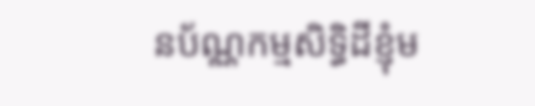នប័ណ្ណកម្មសិទ្ធិដីខ្ញុំម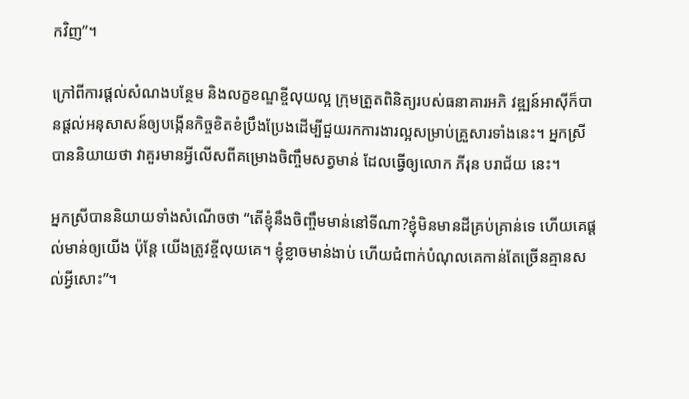កវិញ”។

ក្រៅពីការផ្តល់សំណងបន្ថែម និងលក្ខខណ្ឌខ្ចីលុយល្អ ក្រុមត្រួតពិនិត្យរបស់ធនាគារអភិ វឌ្ឍន៍អាស៊ីក៏បានផ្តល់អនុសាសន៍ឲ្យបង្កើនកិច្ចខិតខំប្រឹងប្រែងដើម្បីជួយរកការងារល្អសម្រាប់គ្រួសារទាំងនេះ។ អ្នកស្រីបាននិយាយថា វាគួរមានអ្វីលើសពីគម្រោងចិញ្ចឹមសត្វមាន់ ដែលធ្វើឲ្យលោក ភីរុន បរាជ័យ នេះ។

អ្នកស្រីបាននិយាយទាំងសំណើចថា “តើខ្ញុំនឹងចិញ្ចឹមមាន់នៅទីណា?ខ្ញុំមិនមានដីគ្រប់គ្រាន់ទេ ហើយគេផ្តល់មាន់ឲ្យយើង ប៉ុន្តែ យើងត្រូវខ្ចីលុយគេ។ ខ្ញុំខ្លាចមាន់ងាប់ ហើយជំពាក់បំណុលគេកាន់តែច្រើនគ្មានសល់អ្វីសោះ”។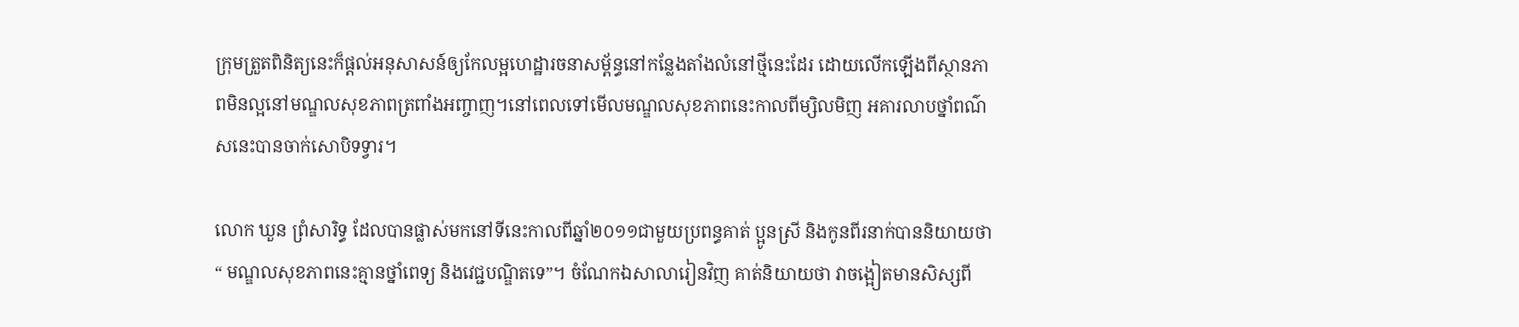ក្រុមត្រួតពិនិត្យនេះក៏ផ្ដល់អនុសាសន៍ឲ្យកែលម្អហេដ្ឋារចនាសម្ព័ន្ធនៅកន្លែងតាំងលំនៅថ្មីនេះដែរ ដោយលើកឡើងពីស្ថានភាពមិនល្អនៅមណ្ឌលសុខភាពត្រពាំងអញ្ចាញ។នៅពេលទៅមើលមណ្ឌលសុខភាពនេះកាលពីម្សិលមិញ អគារលាបថ្នាំពណ៌សនេះបានចាក់សោបិទទ្វារ។

លោក ឃួន ព្រំសារិទ្ធ ដែលបានផ្លាស់មកនៅទីនេះកាលពីឆ្នាំ២០១១ជាមួយប្រពន្ធគាត់ ប្អូនស្រី និងកូនពីរនាក់បាននិយាយថា “ មណ្ឌលសុខភាពនេះគ្មានថ្នាំពេទ្យ និងវេជ្ជបណ្ឌិតទេ”។ ចំណែកឯសាលារៀនវិញ គាត់និយាយថា វាចង្អៀតមានសិស្សពី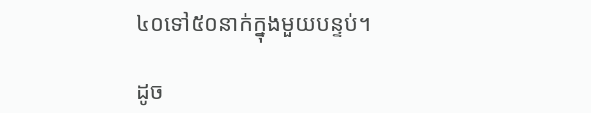៤០ទៅ៥០នាក់ក្នុងមួយបន្ទប់។

ដូច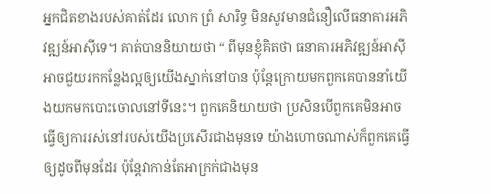អ្នកជិតខាងរបស់គាត់ដែរ លោក ព្រំ សារិទ្ធ មិនសូវមានជំនឿលើធនាគារអភិវឌ្ឍន៍អាស៊ីទេ។ គាត់បាននិយាយថា “ ពីមុនខ្ញុំគិតថា ធនាគារអភិវឌ្ឍន៍អាស៊ី អាចជួយរកកន្លែងល្អឲ្យយើងស្នាក់នៅបាន ប៉ុន្តែក្រោយមកពួកគេបាននាំយើងយកមកបោះចោលនៅទីនេះ។ ពួកគេនិយាយថា ប្រសិនបើពួកគេមិនអាចធ្វើឲ្យការរស់នៅរបស់យើងប្រសើរជាងមុនទេ យ៉ាងហោចណាស់ក៏ពួកគេធ្វើឲ្យដូចពីមុនដែរ ប៉ុន្តែវាកាន់តែអាក្រក់ជាងមុន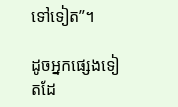ទៅទៀត”។

ដូចអ្នកផ្សេងទៀតដែ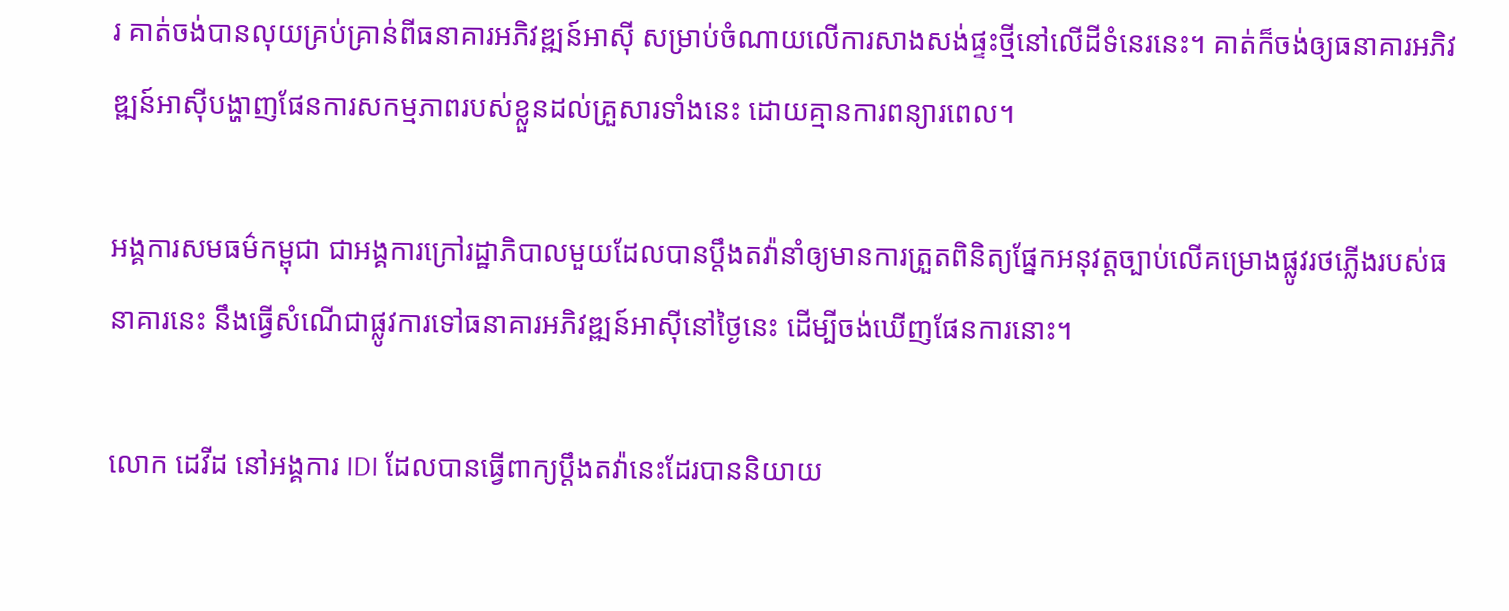រ គាត់ចង់បានលុយគ្រប់គ្រាន់ពីធនាគារអភិវឌ្ឍន៍អាស៊ី សម្រាប់ចំណាយលើការសាងសង់ផ្ទះថ្មីនៅលើដីទំនេរនេះ។ គាត់ក៏ចង់ឲ្យធនាគារអភិវឌ្ឍន៍អាស៊ីបង្ហាញផែនការសកម្មភាពរបស់ខ្លួនដល់គ្រួសារទាំងនេះ ដោយគ្មានការពន្យារពេល។

អង្គការសមធម៌កម្ពុជា ជាអង្គការក្រៅរដ្ឋាភិបាលមួយដែលបានប្តឹងតវ៉ានាំឲ្យមានការត្រួតពិនិត្យផ្នែកអនុវត្តច្បាប់លើគម្រោងផ្លូវរថភ្លើងរបស់ធនាគារនេះ នឹងធ្វើសំណើជាផ្លូវការទៅធនាគារអភិវឌ្ឍន៍អាស៊ីនៅថ្ងៃនេះ ដើម្បីចង់ឃើញផែនការនោះ។

លោក ដេវីដ នៅអង្គការ IDI ដែលបានធ្វើពាក្យប្តឹងតវ៉ានេះដែរបាននិយាយ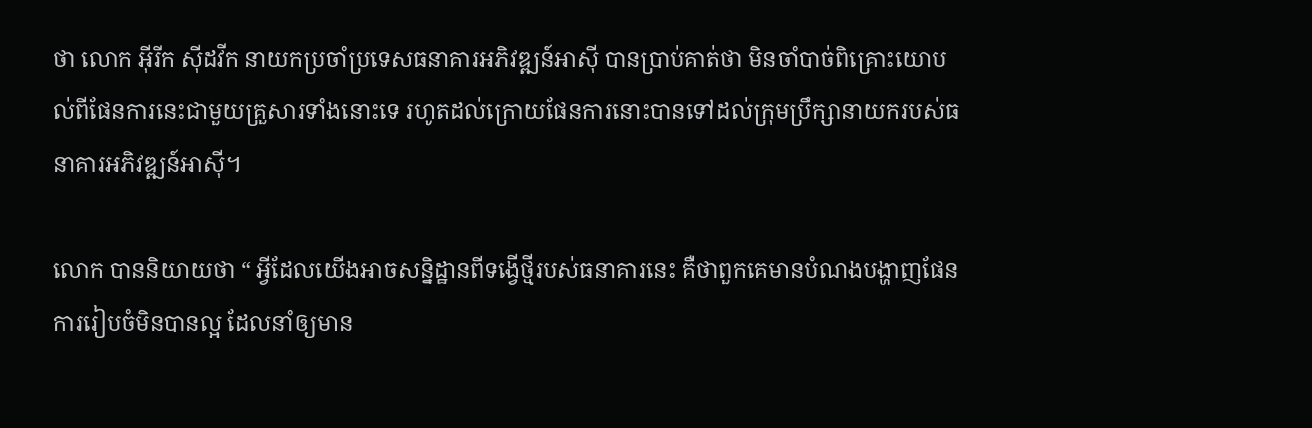ថា លោក អុីរីក ស៊ីដវីក នាយកប្រចាំប្រទេសធនាគារអភិវឌ្ឍន៍អាស៊ី បានប្រាប់គាត់ថា មិនចាំបាច់ពិគ្រោះយោបល់ពីផែនការនេះជាមួយគ្រួសារទាំងនោះទេ រហូតដល់ក្រោយផែនការនោះបានទៅដល់ក្រុមប្រឹក្សានាយករបស់ធនាគារអភិវឌ្ឍន៍អាស៊ី។

លោក បាននិយាយថា “ អ្វីដែលយើងអាចសន្និដ្ឋានពីទង្វើថ្មីរបស់ធនាគារនេះ គឺថាពួកគេមានបំណងបង្ហាញផែនការរៀបចំមិនបានល្អ ដែលនាំឲ្យមាន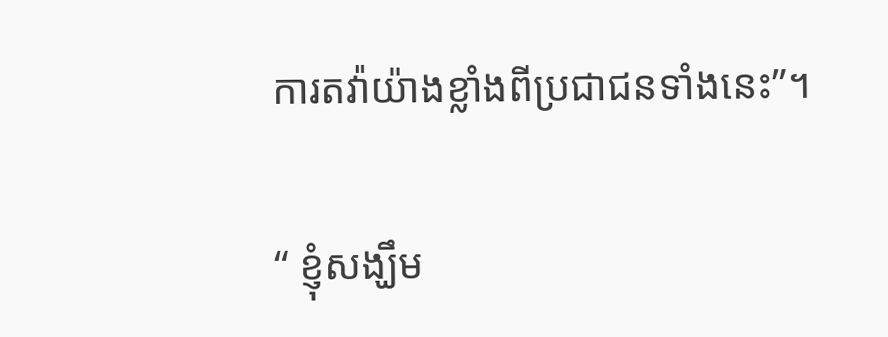ការតវ៉ាយ៉ាងខ្លាំងពីប្រជាជនទាំងនេះ”។

“ ខ្ញុំសង្ឃឹម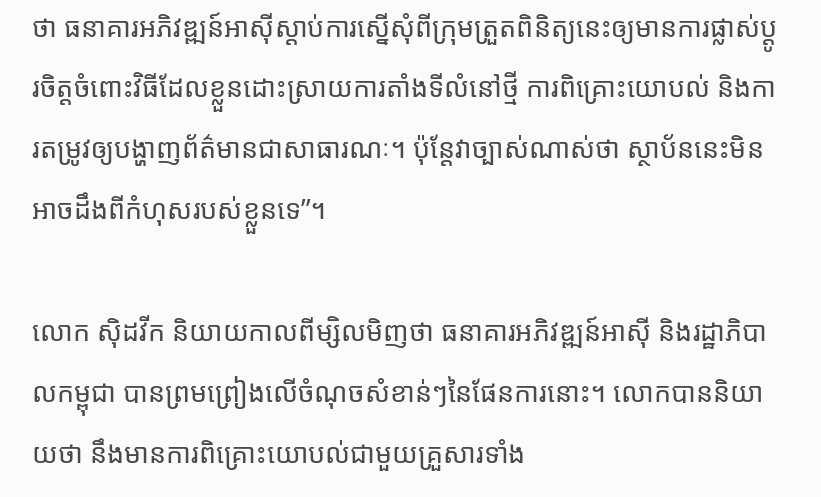ថា ធនាគារអភិវឌ្ឍន៍អាស៊ីស្ដាប់ការស្នើសុំពីក្រុមត្រួតពិនិត្យនេះឲ្យមានការផ្លាស់ប្ដូរចិត្តចំពោះវិធីដែលខ្លួនដោះស្រាយការតាំងទីលំនៅថ្មី ការពិគ្រោះយោបល់ និងការតម្រូវឲ្យបង្ហាញព័ត៌មានជាសាធារណៈ។ ប៉ុន្តែវាច្បាស់ណាស់ថា ស្ថាប័ននេះមិនអាចដឹងពីកំហុសរបស់ខ្លួនទេ”។

លោក ស៊ិដវីក និយាយកាលពីម្សិលមិញថា ធនាគារអភិវឌ្ឍន៍អាស៊ី និងរដ្ឋាភិបាលកម្ពុជា បានព្រមព្រៀងលើចំណុចសំខាន់ៗនៃផែនការនោះ។ លោកបាននិយាយថា នឹងមានការពិគ្រោះយោបល់ជាមួយគ្រួសារទាំង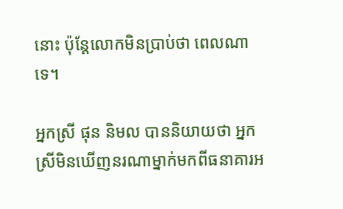នោះ ប៉ុន្តែលោកមិនប្រាប់ថា ពេលណាទេ។

អ្នកស្រី ផុន និមល បាននិយាយថា អ្នកស្រីមិនឃើញនរណាម្នាក់មកពីធនាគារអ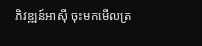ភិវឌ្ឍន៍អាស៊ី ចុះមកមើលត្រ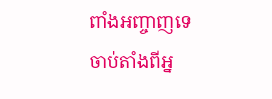ពាំងអញ្ចាញទេ ចាប់តាំងពីអ្ន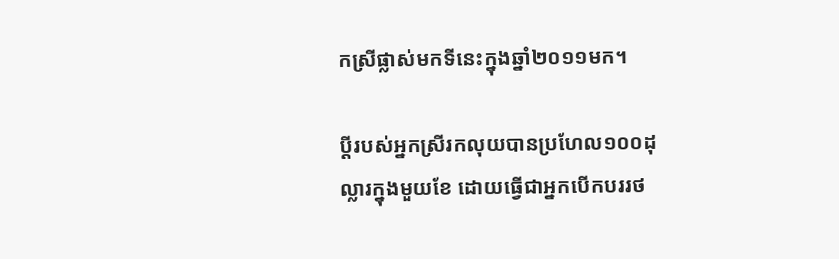កស្រីផ្លាស់មកទីនេះក្នុងឆ្នាំ២០១១មក។

ប្ដីរបស់អ្នកស្រីរកលុយបានប្រហែល១០០ដុល្លារក្នុងមួយខែ ដោយធ្វើជាអ្នកបើកបររថ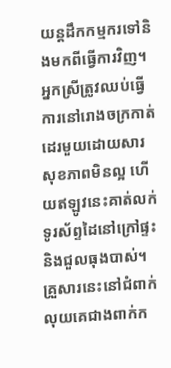យន្តដឹកកម្មករទៅនិងមកពីធ្វើការវិញ។ អ្នកស្រីត្រូវឈប់ធ្វើការនៅរោងចក្រកាត់ដេរមួយដោយសារសុខភាពមិនល្អ ហើយឥឡូវនេះគាត់លក់ទូរស័ព្ទដៃនៅក្រៅផ្ទះ និងជួលធុងបាស់។ គ្រួសារនេះនៅជំពាក់លុយគេជាងពាក់ក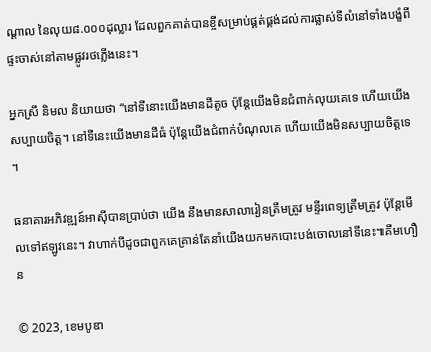ណ្ដាល នៃលុយ៨.០០០ដុល្លារ ដែលពួកគាត់បានខ្ចីសម្រាប់ផ្គត់ផ្គង់ដល់ការផ្លាស់ទីលំនៅទាំងបង្ខំពីផ្ទះចាស់នៅតាមផ្លូវរថភ្លើងនេះ។

អ្នកស្រី និមល និយាយថា “នៅទីនោះយើងមានដីតូច ប៉ុន្តែយើងមិនជំពាក់លុយគេទេ ហើយយើងសប្បាយចិត្ត។ នៅទីនេះយើងមានដីធំ ប៉ុន្តែយើងជំពាក់បំណុលគេ ហើយយើងមិនសប្បាយចិត្តទេ។

ធនាគារអភិវឌ្ឍន៍អាស៊ីបានប្រាប់ថា យើង នឹងមានសាលារៀនត្រឹមត្រូវ មន្ទីរពេទ្យត្រឹមត្រូវ ប៉ុន្តែមើលទៅឥឡូវនេះ។ វាហាក់បីដូចជាពួកគេគ្រាន់តែនាំយើងយកមកបោះបង់ចោលនៅទីនេះ៕គឹមហឿន

© 2023, ខេមបូឌា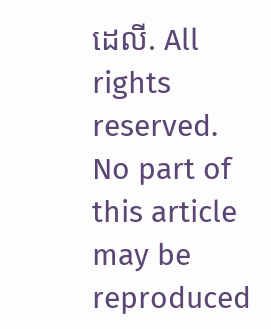ដេលី. All rights reserved. No part of this article may be reproduced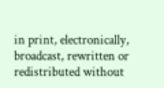in print, electronically, broadcast, rewritten or redistributed without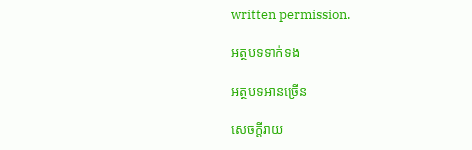written permission.

អត្ថបទទាក់ទង

អត្ថបទអានច្រើន

សេចក្ដីរាយ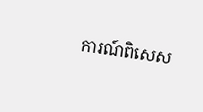ការណ៍ពិសេស